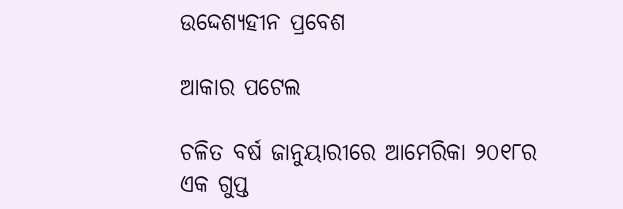ଉଦ୍ଦେଶ୍ୟହୀନ ପ୍ରବେଶ

ଆକାର ପଟେଲ

ଚଳିତ ବର୍ଷ ଜାନୁୟାରୀରେ ଆମେରିକା ୨୦୧୮ର ଏକ ଗୁପ୍ତ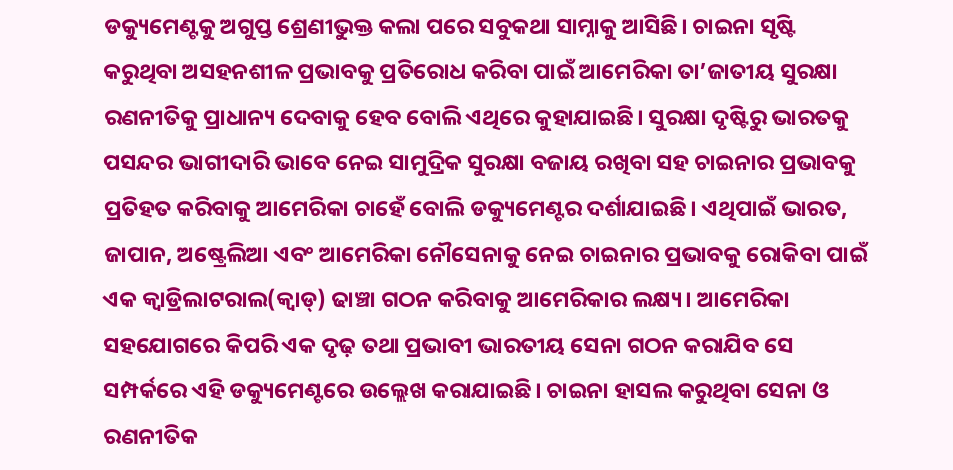ଡକ୍ୟୁମେଣ୍ଟକୁ ଅଗୁପ୍ତ ଶ୍ରେଣୀଭୁକ୍ତ କଲା ପରେ ସବୁକଥା ସାମ୍ନାକୁ ଆସିଛି। ଚାଇନା ସୃଷ୍ଟି କରୁଥିବା ଅସହନଶୀଳ ପ୍ରଭାବକୁ ପ୍ରତିରୋଧ କରିବା ପାଇଁ ଆମେରିକା ତା’ଜାତୀୟ ସୁରକ୍ଷା ରଣନୀତିକୁ ପ୍ରାଧାନ୍ୟ ଦେବାକୁ ହେବ ବୋଲି ଏଥିରେ କୁହାଯାଇଛି। ସୁରକ୍ଷା ଦୃଷ୍ଟିରୁ ଭାରତକୁ ପସନ୍ଦର ଭାଗୀଦାରି ଭାବେ ନେଇ ସାମୁଦ୍ରିକ ସୁରକ୍ଷା ବଜାୟ ରଖିବା ସହ ଚାଇନାର ପ୍ରଭାବକୁ ପ୍ରତିହତ କରିବାକୁ ଆମେରିକା ଚାହେଁ ବୋଲି ଡକ୍ୟୁମେଣ୍ଟର ଦର୍ଶାଯାଇଛି। ଏଥିପାଇଁ ଭାରତ, ଜାପାନ, ଅଷ୍ଟ୍ରେଲିଆ ଏବଂ ଆମେରିକା ନୌସେନାକୁ ନେଇ ଚାଇନାର ପ୍ରଭାବକୁ ରୋକିବା ପାଇଁ ଏକ କ୍ୱାଡ୍ରିଲାଟରାଲ(କ୍ୱାଡ୍‌) ଢାଞ୍ଚା ଗଠନ କରିବାକୁ ଆମେରିକାର ଲକ୍ଷ୍ୟ। ଆମେରିକା ସହଯୋଗରେ କିପରି ଏକ ଦୃଢ଼ ତଥା ପ୍ରଭାବୀ ଭାରତୀୟ ସେନା ଗଠନ କରାଯିବ ସେ ସମ୍ପର୍କରେ ଏହି ଡକ୍ୟୁମେଣ୍ଟରେ ଉଲ୍ଲେଖ କରାଯାଇଛି। ଚାଇନା ହାସଲ କରୁଥିବା ସେନା ଓ ରଣନୀତିକ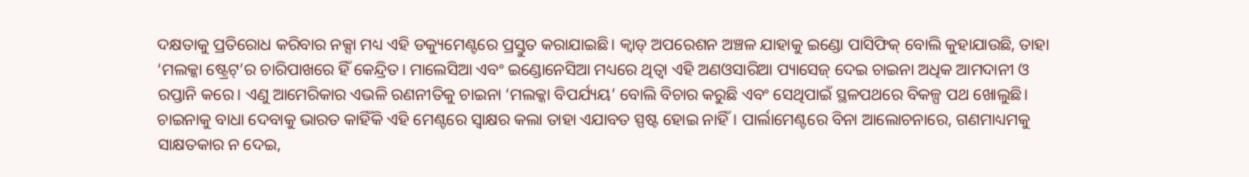ଦକ୍ଷତାକୁ ପ୍ରତିରୋଧ କରିବାର ନକ୍ସା ମଧ୍ୟ ଏହି ଡକ୍ୟୁମେଣ୍ଟରେ ପ୍ରସ୍ତୁତ କରାଯାଇଛି। କ୍ୱାଡ୍‌ ଅପରେଶନ ଅଞ୍ଚଳ ଯାହାକୁ ଇଣ୍ଡୋ ପାସିଫିକ୍‌ ବୋଲି କୁହାଯାଉଛି, ତାହା ‘ମଲକ୍କା ଷ୍ଟ୍ରେଟ୍‌’ର ଚାରିପାଖରେ ହିଁ କେନ୍ଦ୍ରିତ। ମାଲେସିଆ ଏବଂ ଇଣ୍ଡୋନେସିଆ ମଧ୍ୟରେ ଥିତ୍ବା ଏହି ଅଣଓସାରିଆ ପ୍ୟାସେଜ୍‌ ଦେଇ ଚାଇନା ଅଧିକ ଆମଦାନୀ ଓ ରପ୍ତାନି କରେ। ଏଣୁ ଆମେରିକାର ଏଭଳି ରଣନୀତିକୁ ଚାଇନା ‘ମଲକ୍କା ବିପର୍ଯ୍ୟୟ’ ବୋଲି ବିଚାର କରୁଛି ଏବଂ ସେଥିପାଇଁ ସ୍ଥଳପଥରେ ବିକଳ୍ପ ପଥ ଖୋଲୁଛି। ଚାଇନାକୁ ବାଧା ଦେବାକୁ ଭାରତ କାହିଁକି ଏହି ମେଣ୍ଟରେ ସ୍ବାକ୍ଷର କଲା ତାହା ଏଯାବତ ସ୍ପଷ୍ଟ ହୋଇ ନାହିଁ। ପାର୍ଲାମେଣ୍ଟରେ ବିନା ଆଲୋଚନାରେ, ଗଣମାଧ୍ୟମକୁ ସାକ୍ଷତକାର ନ ଦେଇ,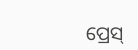ପ୍ରେସ୍‌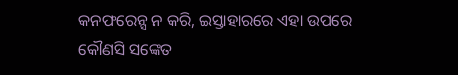କନଫରେନ୍ସ ନ କରି, ଇସ୍ତାହାରରେ ଏହା ଉପରେ କୌଣସି ସଙ୍କେତ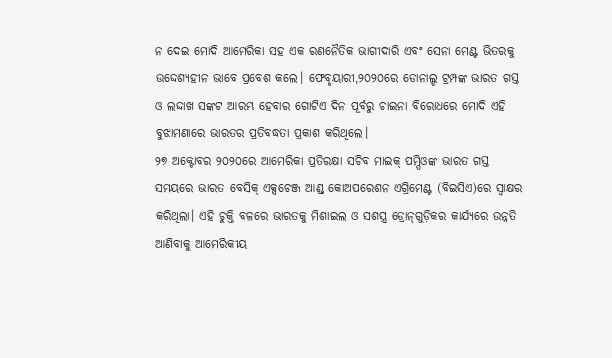ନ ଦେଇ ମୋଦି ଆମେରିକା ସହ ଏକ ରଣନୈତିକ ଭାଗୀଦାରି ଏବଂ ସେନା ମେଣ୍ଟ ଭିତରକୁ ଉଦ୍ଦେଶ୍ୟହୀନ ଭାବେ ପ୍ରବେଶ କଲେ। ଫେବୃୟାରୀ,୨୦୨୦ରେ ଡୋନାଲ୍ଡ ଟ୍ରମ୍ପଙ୍କ ଭାରତ ଗସ୍ତ ଓ ଲଦ୍ଦାଖ ସଙ୍କଟ ଆରମ୍ଭ ହେବାର ଗୋଟିଏ ଦିନ ପୂର୍ବରୁ ଚାଇନା ବିରୋଧରେ ମୋଦି ଏହି ବୁଝାମଣାରେ ଭାରତର ପ୍ରତିବଦ୍ଧତା ପ୍ରକାଶ କରିଥିଲେ।
୨୭ ଅକ୍ଟୋବର ୨୦୨୦ରେ ଆମେରିକା ପ୍ରତିରକ୍ଷା ସଚିବ ମାଇକ୍‌ ପମ୍ପିଓଙ୍କ ଭାରତ ଗସ୍ତ ସମୟରେ ଭାରତ ବେସିକ୍‌ ଏକ୍ସଚେଞ୍ଜ ଆଣ୍ଡ୍‌ କୋଅପରେଶନ ଏଗ୍ରିମେଣ୍ଟ (ବିଇସିଏ)ରେ ସ୍ବାକ୍ଷର କରିଥିଲା। ଏହି ଚୁକ୍ତି ବଳରେ ଭାରତକୁ ମିଶାଇଲ ଓ ସଶସ୍ତ୍ର ଡ୍ରୋନ୍‌ଗୁଡ଼ିକର କାର୍ଯ୍ୟରେ ଉନ୍ନତି ଆଣିବାକୁ ଆମେରିକୀୟ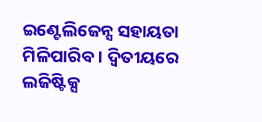ଇଣ୍ଟେଲିଜେନ୍ସ ସହାୟତା ମିଳିପାରିବ। ଦ୍ୱିତୀୟରେ ଲଜିଷ୍ଟିକ୍ସ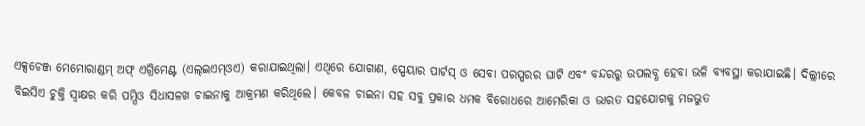ଏକ୍ସଚେଞ୍ଜ ମେମୋରାଣ୍ଡମ୍‌ ଅଫ୍‌ ଏଗ୍ରିମେଣ୍ଟ (ଏଲ୍‌ଇଏମ୍‌ଓଏ) କରାଯାଇଥିଲା। ଏଥିରେ ଯୋଗାଣ, ସ୍ପେୟାର ପାର୍ଟସ୍‌ ଓ ସେବା ପରସ୍ପରର ଘାଟି ଏବଂ ବନ୍ଦରରୁ ଉପଲବ୍ଧ ହେବା ଭଳି ବ୍ୟବସ୍ଥା କରାଯାଇଛି। ଦିଲ୍ଲୀରେ ବିଇସିଏ ଚୁକ୍ତି ସ୍ବାକ୍ଷର କରି ପମ୍ପିଓ ସିଧାସଳଖ ଚାଇନାକୁ ଆକ୍ରମଣ କରିଥିଲେ। କେବଳ ଚାଇନା ସହ ସବୁ ପ୍ରକାର ଧମକ ବିରୋଧରେ ଆମେରିକା ଓ ଭାରତ ସହଯୋଗକୁ ମଜଭୁତ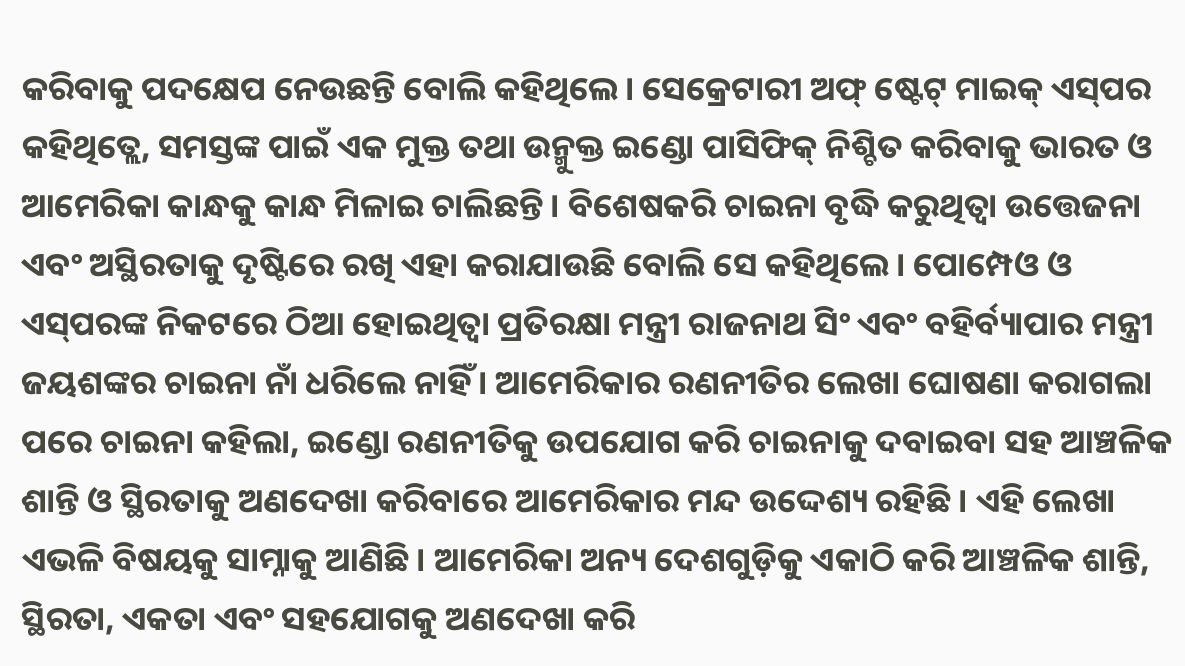କରିବାକୁ ପଦକ୍ଷେପ ନେଉଛନ୍ତି ବୋଲି କହିଥିଲେ। ସେକ୍ରେଟାରୀ ଅଫ୍‌ ଷ୍ଟେଟ୍‌ ମାଇକ୍‌ ଏସ୍‌ପର କହିଥିତ୍ଲେ, ସମସ୍ତଙ୍କ ପାଇଁ ଏକ ମୁକ୍ତ ତଥା ଉନ୍ମୁକ୍ତ ଇଣ୍ଡୋ ପାସିଫିକ୍‌ ନିଶ୍ଚିତ କରିବାକୁ ଭାରତ ଓ ଆମେରିକା କାନ୍ଧକୁ କାନ୍ଧ ମିଳାଇ ଚାଲିଛନ୍ତି। ବିଶେଷକରି ଚାଇନା ବୃଦ୍ଧି କରୁଥିତ୍ବା ଉତ୍ତେଜନା ଏବଂ ଅସ୍ଥିରତାକୁ ଦୃଷ୍ଟିରେ ରଖି ଏହା କରାଯାଉଛି ବୋଲି ସେ କହିଥିଲେ। ପୋମ୍ପେଓ ଓ ଏସ୍‌ପରଙ୍କ ନିକଟରେ ଠିଆ ହୋଇଥିତ୍ବା ପ୍ରତିରକ୍ଷା ମନ୍ତ୍ରୀ ରାଜନାଥ ସିଂ ଏବଂ ବହିର୍ବ୍ୟାପାର ମନ୍ତ୍ରୀ ଜୟଶଙ୍କର ଚାଇନା ନାଁ ଧରିଲେ ନାହିଁ। ଆମେରିକାର ରଣନୀତିର ଲେଖା ଘୋଷଣା କରାଗଲା ପରେ ଚାଇନା କହିଲା, ଇଣ୍ଡୋ ରଣନୀତିକୁ ଉପଯୋଗ କରି ଚାଇନାକୁ ଦବାଇବା ସହ ଆଞ୍ଚଳିକ ଶାନ୍ତି ଓ ସ୍ଥିରତାକୁ ଅଣଦେଖା କରିବାରେ ଆମେରିକାର ମନ୍ଦ ଉଦ୍ଦେଶ୍ୟ ରହିଛି। ଏହି ଲେଖା ଏଭଳି ବିଷୟକୁ ସାମ୍ନାକୁ ଆଣିଛି। ଆମେରିକା ଅନ୍ୟ ଦେଶଗୁଡ଼ିକୁ ଏକାଠି କରି ଆଞ୍ଚଳିକ ଶାନ୍ତି, ସ୍ଥିରତା, ଏକତା ଏବଂ ସହଯୋଗକୁ ଅଣଦେଖା କରି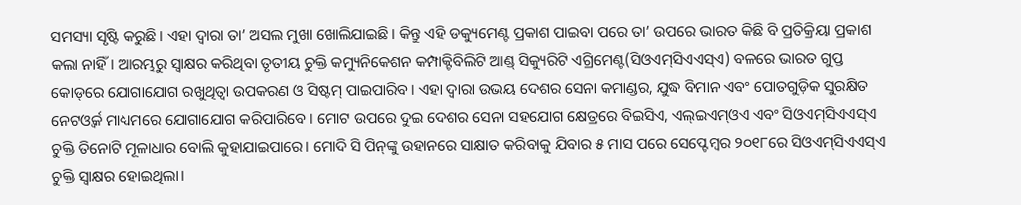ସମସ୍ୟା ସୃଷ୍ଟି କରୁଛି। ଏହା ଦ୍ୱାରା ତା’ ଅସଲ ମୁଖା ଖୋଲିଯାଇଛି। କିନ୍ତୁ ଏହି ଡକ୍ୟୁମେଣ୍ଟ ପ୍ରକାଶ ପାଇବା ପରେ ତା’ ଉପରେ ଭାରତ କିଛି ବି ପ୍ରତିକ୍ରିୟା ପ୍ରକାଶ କଲା ନାହିଁ। ଆରମ୍ଭରୁ ସ୍ବାକ୍ଷର କରିଥିବା ତୃତୀୟ ଚୁକ୍ତି କମ୍ୟୁନିକେଶନ କମ୍ପାକ୍ଟିବିଲିଟି ଆଣ୍ଡ୍‌ ସିକ୍ୟୁରିଟି ଏଗ୍ରିମେଣ୍ଟ(ସିଓଏମ୍‌ସିଏଏସ୍‌ଏ) ବଳରେ ଭାରତ ଗୁପ୍ତ କୋଡ୍‌ରେ ଯୋଗାଯୋଗ ରଖୁଥିତ୍ବା ଉପକରଣ ଓ ସିଷ୍ଟମ୍‌ ପାଇପାରିବ। ଏହା ଦ୍ୱାରା ଉଭୟ ଦେଶର ସେନା କମାଣ୍ଡର, ଯୁଦ୍ଧ ବିମାନ ଏବଂ ପୋତଗୁଡ଼ିକ ସୁରକ୍ଷିତ ନେଟଓ୍ବର୍କ ମାଧ୍ୟମରେ ଯୋଗାଯୋଗ କରିପାରିବେ। ମୋଟ ଉପରେ ଦୁଇ ଦେଶର ସେନା ସହଯୋଗ କ୍ଷେତ୍ରରେ ବିଇସିଏ, ଏଲ୍‌ଇଏମ୍‌ଓଏ ଏବଂ ସିଓଏମ୍‌ସିଏଏସ୍‌ଏ ଚୁକ୍ତି ତିନୋଟି ମୂଳାଧାର ବୋଲି କୁହାଯାଇପାରେ। ମୋଦି ସି ପିନ୍‌ଙ୍କୁ ଉହାନରେ ସାକ୍ଷାତ କରିବାକୁ ଯିବାର ୫ ମାସ ପରେ ସେପ୍ଟେମ୍ବର ୨୦୧୮ରେ ସିଓଏମ୍‌ସିଏଏସ୍‌ଏ ଚୁକ୍ତି ସ୍ବାକ୍ଷର ହୋଇଥିଲା।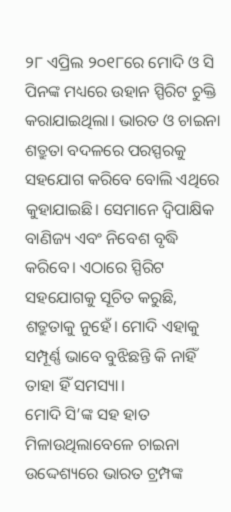୨୮ ଏପ୍ରିଲ ୨୦୧୮ରେ ମୋଦି ଓ ସି ପିନଙ୍କ ମଧ୍ୟରେ ଉହାନ ସ୍ପିରିଟ ଚୁକ୍ତି କରାଯାଇଥିଲା। ଭାରତ ଓ ଚାଇନା ଶତ୍ରୁତା ବଦଳରେ ପରସ୍ପରକୁ ସହଯୋଗ କରିବେ ବୋଲି ଏଥିରେ କୁହାଯାଇଛି। ସେମାନେ ଦ୍ୱିପାକ୍ଷିକ ବାଣିଜ୍ୟ ଏବଂ ନିବେଶ ବୃଦ୍ଧି କରିବେ। ଏଠାରେ ସ୍ପିରିଟ ସହଯୋଗକୁ ସୂଚିତ କରୁଛି, ଶତ୍ରୁତାକୁ ନୁହେଁ। ମୋଦି ଏହାକୁ ସମ୍ପୂର୍ଣ୍ଣ ଭାବେ ବୁଝିଛନ୍ତି କି ନାହିଁ ତାହା ହିଁ ସମସ୍ୟା।
ମୋଦି ସି’ଙ୍କ ସହ ହାତ ମିଳାଉଥିଲାବେଳେ ଚାଇନା ଉଦ୍ଦେଶ୍ୟରେ ଭାରତ ଟ୍ରମ୍ପଙ୍କ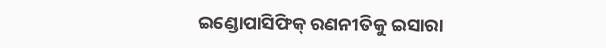ଇଣ୍ଡୋପାସିଫିକ୍‌ ରଣନୀତିକୁ ଇସାରା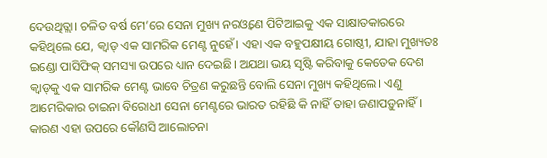ଦେଉଥିତ୍ଲା। ଚଳିତ ବର୍ଷ ମେ’ରେ ସେନା ମୁଖ୍ୟ ନରଓ୍ବଣେ ପିଟିଆଇକୁ ଏକ ସାକ୍ଷାତକାରରେ କହିଥିଲେ ଯେ, କ୍ୱାଡ୍‌ ଏକ ସାମରିକ ମେଣ୍ଟ ନୁହେଁ। ଏହା ଏକ ବହୁପକ୍ଷୀୟ ଗୋଷ୍ଠୀ, ଯାହା ମୁଖ୍ୟତଃ ଇଣ୍ଡୋ ପାସିଫିକ୍‌ ସମସ୍ୟା ଉପରେ ଧ୍ୟାନ ଦେଇଛି। ଅଯଥା ଭୟ ସୃଷ୍ଟି କରିବାକୁ କେତେକ ଦେଶ କ୍ୱାଡ୍‌କୁ ଏକ ସାମରିକ ମେଣ୍ଟ ଭାବେ ଚିତ୍ରଣ କରୁଛନ୍ତି ବୋଲି ସେନା ମୁଖ୍ୟ କହିଥିଲେ। ଏଣୁ ଆମେରିକାର ଚାଇନା ବିରୋଧୀ ସେନା ମେଣ୍ଟରେ ଭାରତ ରହିଛି କି ନାହିଁ ତାହା ଜଣାପଡ଼ୁନାହିଁ। କାରଣ ଏହା ଉପରେ କୌଣସି ଆଲୋଚନା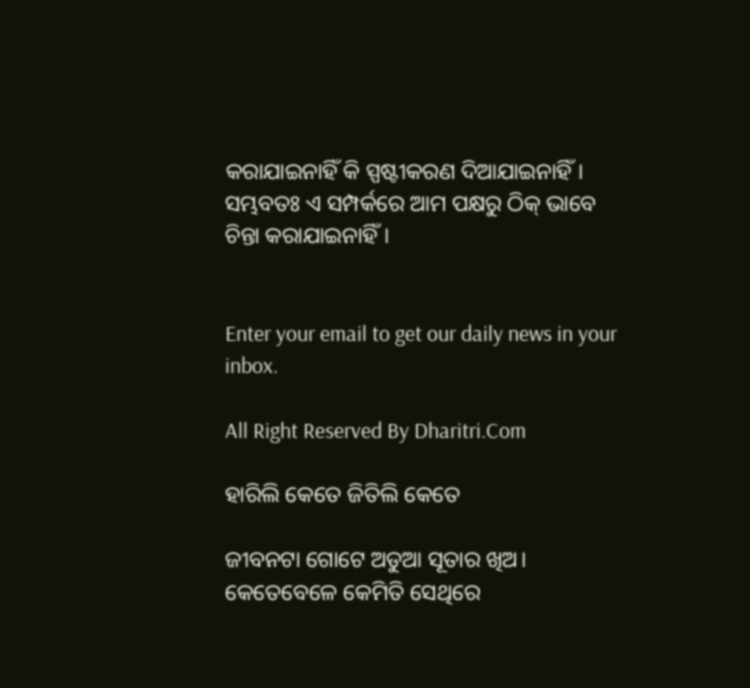କରାଯାଇନାହିଁ କି ସ୍ପଷ୍ଟୀକରଣ ଦିଆଯାଇନାହିଁ। ସମ୍ଭବତଃ ଏ ସମ୍ପର୍କରେ ଆମ ପକ୍ଷରୁ ଠିକ୍‌ ଭାବେ ଚିନ୍ତା କରାଯାଇନାହିଁ।


Enter your email to get our daily news in your inbox.

All Right Reserved By Dharitri.Com

ହାରିଲି କେତେ ଜିତିଲି କେତେ

ଜୀବନଟା ଗୋଟେ ଅଡୁଆ ସୂତାର ଖିଅ। କେତେବେଳେ କେମିତି ସେଥିରେ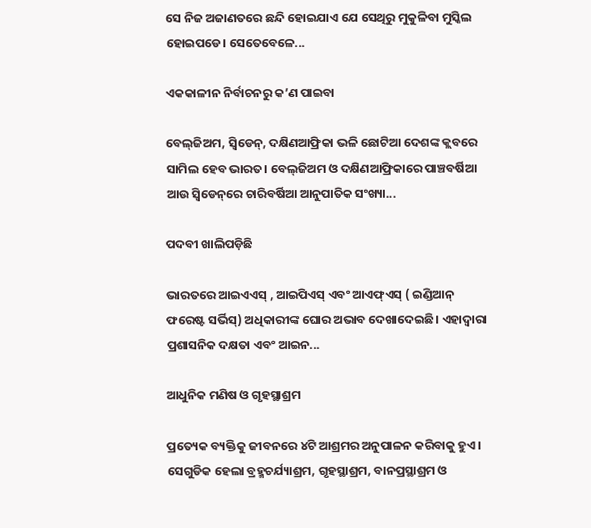ସେ ନିଜ ଅଜାଣତରେ ଛନ୍ଦି ହୋଇଯାଏ ଯେ ସେଥିରୁ ମୁକୁଳିବା ମୁସ୍କିଲ ହୋଇପଡେ। ସେତେବେଳେ...

ଏକକାଳୀନ ନିର୍ବାଚନରୁ କ’ଣ ପାଇବା

ବେଲ୍‌ଜିଅମ, ସ୍ବିଡେନ୍‌, ଦକ୍ଷିଣଆଫ୍ରିକା ଭଳି ଛୋଟିଆ ଦେଶଙ୍କ କ୍ଲବରେ ସାମିଲ ହେବ ଭାରତ। ବେଲ୍‌ଜିଅମ ଓ ଦକ୍ଷିଣଆଫ୍ରିକାରେ ପାଞ୍ଚବର୍ଷିଆ ଆଉ ସ୍ବିଡେନ୍‌ରେ ଚାରିବର୍ଷିଆ ଆନୁପାତିକ ସଂଖ୍ୟା...

ପଦବୀ ଖାଲିପଡ଼ିଛି

ଭାରତରେ ଆଇଏଏସ୍‌ , ଆଇପିଏସ୍‌ ଏବଂ ଆଏଫ୍‌ଏସ୍‌ ( ଇଣ୍ଡିଆନ୍‌ ଫରେଷ୍ଟ ସର୍ଭିସ୍‌) ଅଧିକାରୀଙ୍କ ଘୋର ଅଭାବ ଦେଖାଦେଇଛି। ଏହାଦ୍ୱାରା ପ୍ରଶାସନିକ ଦକ୍ଷତା ଏବଂ ଆଇନ...

ଆଧୁନିକ ମଣିଷ ଓ ଗୃହସ୍ଥାଶ୍ରମ

ପ୍ରତ୍ୟେକ ବ୍ୟକ୍ତିକୁ ଜୀବନରେ ୪ଟି ଆଶ୍ରମର ଅନୁପାଳନ କରିବାକୁ ହୁଏ। ସେଗୁଡିକ ହେଲା ବ୍ରହ୍ମଚର୍ଯ୍ୟାଶ୍ରମ, ଗୃହସ୍ଥାଶ୍ରମ, ବାନପ୍ରସ୍ଥାଶ୍ରମ ଓ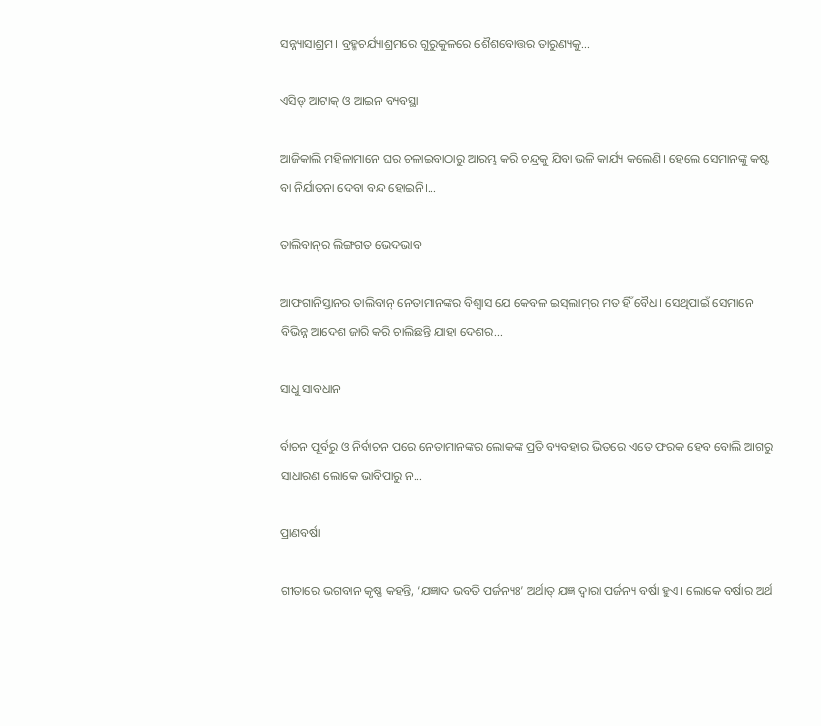ସନ୍ନ୍ୟାସାଶ୍ରମ। ବ୍ରହ୍ମଚର୍ଯ୍ୟାଶ୍ରମରେ ଗୁରୁକୁଳରେ ଶୈଶବୋତ୍ତର ତାରୁଣ୍ୟକୁ...

ଏସିଡ୍‌ ଆଟାକ୍‌ ଓ ଆଇନ ବ୍ୟବସ୍ଥା

ଆଜିକାଲି ମହିଳାମାନେ ଘର ଚଳାଇବାଠାରୁ ଆରମ୍ଭ କରି ଚନ୍ଦ୍ରକୁ ଯିବା ଭଳି କାର୍ଯ୍ୟ କଲେଣି। ହେଲେ ସେମାନଙ୍କୁ କଷ୍ଟ ବା ନିର୍ଯାତନା ଦେବା ବନ୍ଦ ହୋଇନି।...

ତାଲିବାନ୍‌ର ଲିଙ୍ଗଗତ ଭେଦଭାବ

ଆଫଗାନିସ୍ତାନର ତାଲିବାନ୍‌ ନେତାମାନଙ୍କର ବିଶ୍ୱାସ ଯେ କେବଳ ଇସ୍‌ଲାମ୍‌ର ମତ ହିଁ ବୈଧ। ସେଥିପାଇଁ ସେମାନେ ବିଭିନ୍ନ ଆଦେଶ ଜାରି କରି ଚାଲିଛନ୍ତି ଯାହା ଦେଶର...

ସାଧୁ ସାବଧାନ

ର୍ବାଚନ ପୂର୍ବରୁ ଓ ନିର୍ବାଚନ ପରେ ନେତାମାନଙ୍କର ଲୋକଙ୍କ ପ୍ରତି ବ୍ୟବହାର ଭିତରେ ଏତେ ଫରକ ହେବ ବୋଲି ଆଗରୁ ସାଧାରଣ ଲୋକେ ଭାବିପାରୁ ନ...

ପ୍ରାଣବର୍ଷା

ଗୀତାରେ ଭଗବାନ କୃଷ୍ଣ କହନ୍ତି, ‘ଯଜ୍ଞାଦ ଭବତି ପର୍ଜନ୍ୟଃ’ ଅର୍ଥାତ୍‌ ଯଜ୍ଞ ଦ୍ୱାରା ପର୍ଜନ୍ୟ ବର୍ଷା ହୁଏ। ଲୋକେ ବର୍ଷାର ଅର୍ଥ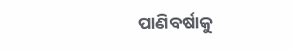ପାଣିବର୍ଷାକୁ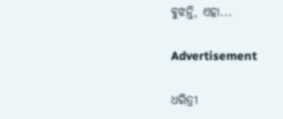ବୁଝନ୍ତି, ଏହା...

Advertisement

ଧରିତ୍ରୀ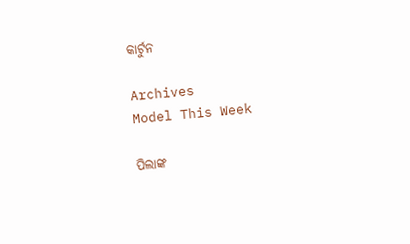କାର୍ଟୁନ

Archives
Model This Week

ପିଲାଙ୍କ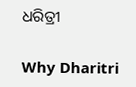ଧରିତ୍ରୀ

Why Dharitri